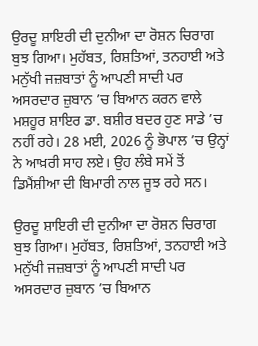ਉਰਦੂ ਸ਼ਾਇਰੀ ਦੀ ਦੁਨੀਆ ਦਾ ਰੋਸ਼ਨ ਚਿਰਾਗ ਬੁਝ ਗਿਆ। ਮੁਹੱਬਤ, ਰਿਸ਼ਤਿਆਂ, ਤਨਹਾਈ ਅਤੇ ਮਨੁੱਖੀ ਜਜ਼ਬਾਤਾਂ ਨੂੰ ਆਪਣੀ ਸਾਦੀ ਪਰ ਅਸਰਦਾਰ ਜ਼ੁਬਾਨ ’ਚ ਬਿਆਨ ਕਰਨ ਵਾਲੇ ਮਸ਼ਹੂਰ ਸ਼ਾਇਰ ਡਾ. ਬਸ਼ੀਰ ਬਦਰ ਹੁਣ ਸਾਡੇ ’ਚ ਨਹੀਂ ਰਹੇ। 28 ਮਈ, 2026 ਨੂੰ ਭੋਪਾਲ ’ਚ ਉਨ੍ਹਾਂ ਨੇ ਆਖ਼ਰੀ ਸਾਹ ਲਏ। ਉਹ ਲੰਬੇ ਸਮੇਂ ਤੋਂ ਡਿਮੈਂਸ਼ੀਆ ਦੀ ਬਿਮਾਰੀ ਨਾਲ ਜੂਝ ਰਹੇ ਸਨ।

ਉਰਦੂ ਸ਼ਾਇਰੀ ਦੀ ਦੁਨੀਆ ਦਾ ਰੋਸ਼ਨ ਚਿਰਾਗ ਬੁਝ ਗਿਆ। ਮੁਹੱਬਤ, ਰਿਸ਼ਤਿਆਂ, ਤਨਹਾਈ ਅਤੇ ਮਨੁੱਖੀ ਜਜ਼ਬਾਤਾਂ ਨੂੰ ਆਪਣੀ ਸਾਦੀ ਪਰ ਅਸਰਦਾਰ ਜ਼ੁਬਾਨ ’ਚ ਬਿਆਨ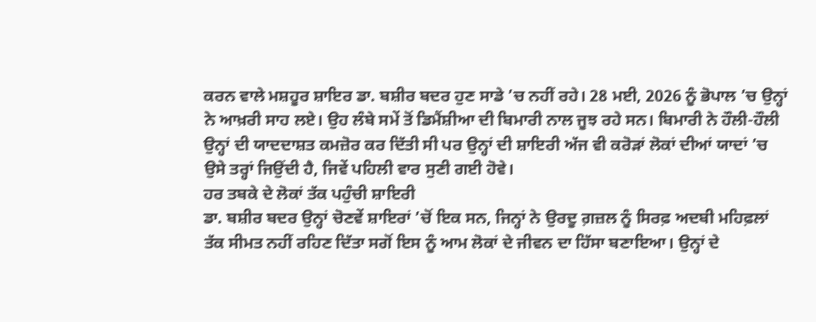ਕਰਨ ਵਾਲੇ ਮਸ਼ਹੂਰ ਸ਼ਾਇਰ ਡਾ. ਬਸ਼ੀਰ ਬਦਰ ਹੁਣ ਸਾਡੇ ’ਚ ਨਹੀਂ ਰਹੇ। 28 ਮਈ, 2026 ਨੂੰ ਭੋਪਾਲ ’ਚ ਉਨ੍ਹਾਂ ਨੇ ਆਖ਼ਰੀ ਸਾਹ ਲਏ। ਉਹ ਲੰਬੇ ਸਮੇਂ ਤੋਂ ਡਿਮੈਂਸ਼ੀਆ ਦੀ ਬਿਮਾਰੀ ਨਾਲ ਜੂਝ ਰਹੇ ਸਨ। ਬਿਮਾਰੀ ਨੇ ਹੌਲੀ-ਹੌਲੀ ਉਨ੍ਹਾਂ ਦੀ ਯਾਦਦਾਸ਼ਤ ਕਮਜ਼ੋਰ ਕਰ ਦਿੱਤੀ ਸੀ ਪਰ ਉਨ੍ਹਾਂ ਦੀ ਸ਼ਾਇਰੀ ਅੱਜ ਵੀ ਕਰੋੜਾਂ ਲੋਕਾਂ ਦੀਆਂ ਯਾਦਾਂ ’ਚ ਉਸੇ ਤਰ੍ਹਾਂ ਜਿਉਂਦੀ ਹੈ, ਜਿਵੇਂ ਪਹਿਲੀ ਵਾਰ ਸੁਣੀ ਗਈ ਹੋਵੇ।
ਹਰ ਤਬਕੇ ਦੇ ਲੋਕਾਂ ਤੱਕ ਪਹੁੰਚੀ ਸ਼ਾਇਰੀ
ਡਾ. ਬਸ਼ੀਰ ਬਦਰ ਉਨ੍ਹਾਂ ਚੋਣਵੇਂ ਸ਼ਾਇਰਾਂ ’ਚੋਂ ਇਕ ਸਨ, ਜਿਨ੍ਹਾਂ ਨੇ ਉਰਦੂ ਗ਼ਜ਼ਲ ਨੂੰ ਸਿਰਫ਼ ਅਦਬੀ ਮਹਿਫ਼ਲਾਂ ਤੱਕ ਸੀਮਤ ਨਹੀਂ ਰਹਿਣ ਦਿੱਤਾ ਸਗੋਂ ਇਸ ਨੂੰ ਆਮ ਲੋਕਾਂ ਦੇ ਜੀਵਨ ਦਾ ਹਿੱਸਾ ਬਣਾਇਆ। ਉਨ੍ਹਾਂ ਦੇ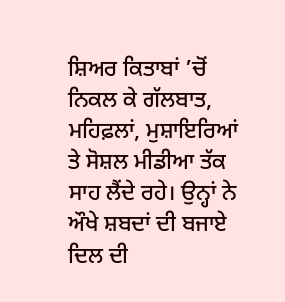ਸ਼ਿਅਰ ਕਿਤਾਬਾਂ ’ਚੋਂ ਨਿਕਲ ਕੇ ਗੱਲਬਾਤ, ਮਹਿਫ਼ਲਾਂ, ਮੁਸ਼ਾਇਰਿਆਂ ਤੇ ਸੋਸ਼ਲ ਮੀਡੀਆ ਤੱਕ ਸਾਹ ਲੈਂਦੇ ਰਹੇ। ਉਨ੍ਹਾਂ ਨੇ ਔਖੇ ਸ਼ਬਦਾਂ ਦੀ ਬਜਾਏ ਦਿਲ ਦੀ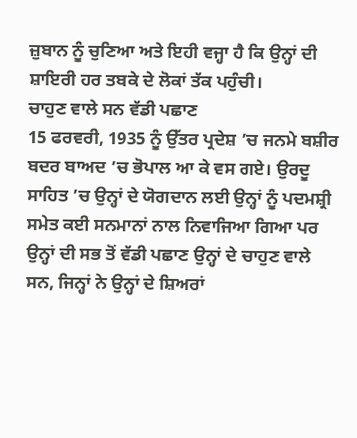ਜ਼ੁਬਾਨ ਨੂੰ ਚੁਣਿਆ ਅਤੇ ਇਹੀ ਵਜ੍ਹਾ ਹੈ ਕਿ ਉਨ੍ਹਾਂ ਦੀ ਸ਼ਾਇਰੀ ਹਰ ਤਬਕੇ ਦੇ ਲੋਕਾਂ ਤੱਕ ਪਹੁੰਚੀ।
ਚਾਹੁਣ ਵਾਲੇ ਸਨ ਵੱਡੀ ਪਛਾਣ
15 ਫਰਵਰੀ, 1935 ਨੂੰ ਉੱਤਰ ਪ੍ਰਦੇਸ਼ ’ਚ ਜਨਮੇ ਬਸ਼ੀਰ ਬਦਰ ਬਾਅਦ ’ਚ ਭੋਪਾਲ ਆ ਕੇ ਵਸ ਗਏ। ਉਰਦੂ ਸਾਹਿਤ ’ਚ ਉਨ੍ਹਾਂ ਦੇ ਯੋਗਦਾਨ ਲਈ ਉਨ੍ਹਾਂ ਨੂੰ ਪਦਮਸ਼੍ਰੀ ਸਮੇਤ ਕਈ ਸਨਮਾਨਾਂ ਨਾਲ ਨਿਵਾਜਿਆ ਗਿਆ ਪਰ ਉਨ੍ਹਾਂ ਦੀ ਸਭ ਤੋਂ ਵੱਡੀ ਪਛਾਣ ਉਨ੍ਹਾਂ ਦੇ ਚਾਹੁਣ ਵਾਲੇ ਸਨ, ਜਿਨ੍ਹਾਂ ਨੇ ਉਨ੍ਹਾਂ ਦੇ ਸ਼ਿਅਰਾਂ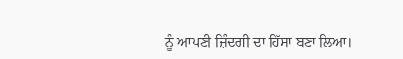ਨੂੰ ਆਪਣੀ ਜ਼ਿੰਦਗੀ ਦਾ ਹਿੱਸਾ ਬਣਾ ਲਿਆ।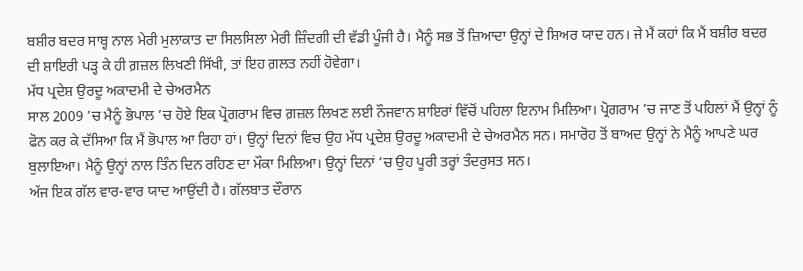ਬਸ਼ੀਰ ਬਦਰ ਸਾਬ੍ਹ ਨਾਲ ਮੇਰੀ ਮੁਲਾਕਾਤ ਦਾ ਸਿਲਸਿਲਾ ਮੇਰੀ ਜ਼ਿੰਦਗੀ ਦੀ ਵੱਡੀ ਪੂੰਜੀ ਹੈ। ਮੈਨੂੰ ਸਭ ਤੋਂ ਜ਼ਿਆਦਾ ਉਨ੍ਹਾਂ ਦੇ ਸ਼ਿਅਰ ਯਾਦ ਹਨ। ਜੇ ਮੈਂ ਕਹਾਂ ਕਿ ਮੈਂ ਬਸ਼ੀਰ ਬਦਰ ਦੀ ਸ਼ਾਇਰੀ ਪੜ੍ਹ ਕੇ ਹੀ ਗ਼ਜ਼ਲ ਲਿਖਣੀ ਸਿੱਖੀ, ਤਾਂ ਇਹ ਗ਼ਲਤ ਨਹੀਂ ਹੋਵੇਗਾ।
ਮੱਧ ਪ੍ਰਦੇਸ਼ ਉਰਦੂ ਅਕਾਦਮੀ ਦੇ ਚੇਅਰਮੈਨ
ਸਾਲ 2009 ’ਚ ਮੈਨੂੰ ਭੋਪਾਲ ’ਚ ਹੋਏ ਇਕ ਪ੍ਰੋਗਰਾਮ ਵਿਚ ਗ਼ਜ਼ਲ ਲਿਖਣ ਲਈ ਨੌਜਵਾਨ ਸ਼ਾਇਰਾਂ ਵਿੱਚੋਂ ਪਹਿਲਾ ਇਨਾਮ ਮਿਲਿਆ। ਪ੍ਰੋਗਰਾਮ ’ਚ ਜਾਣ ਤੋਂ ਪਹਿਲਾਂ ਮੈਂ ਉਨ੍ਹਾਂ ਨੂੰ ਫੋਨ ਕਰ ਕੇ ਦੱਸਿਆ ਕਿ ਮੈਂ ਭੋਪਾਲ ਆ ਰਿਹਾ ਹਾਂ। ਉਨ੍ਹਾਂ ਦਿਨਾਂ ਵਿਚ ਉਹ ਮੱਧ ਪ੍ਰਦੇਸ਼ ਉਰਦੂ ਅਕਾਦਮੀ ਦੇ ਚੇਅਰਮੈਨ ਸਨ। ਸਮਾਰੋਹ ਤੋਂ ਬਾਅਦ ਉਨ੍ਹਾਂ ਨੇ ਮੈਨੂੰ ਆਪਣੇ ਘਰ ਬੁਲਾਇਆ। ਮੈਨੂੰ ਉਨ੍ਹਾਂ ਨਾਲ ਤਿੰਨ ਦਿਨ ਰਹਿਣ ਦਾ ਮੌਕਾ ਮਿਲਿਆ। ਉਨ੍ਹਾਂ ਦਿਨਾਂ ’ਚ ਉਹ ਪੂਰੀ ਤਰ੍ਹਾਂ ਤੰਦਰੁਸਤ ਸਨ।
ਅੱਜ ਇਕ ਗੱਲ ਵਾਰ-ਵਾਰ ਯਾਦ ਆਉਂਦੀ ਹੈ। ਗੱਲਬਾਤ ਦੌਰਾਨ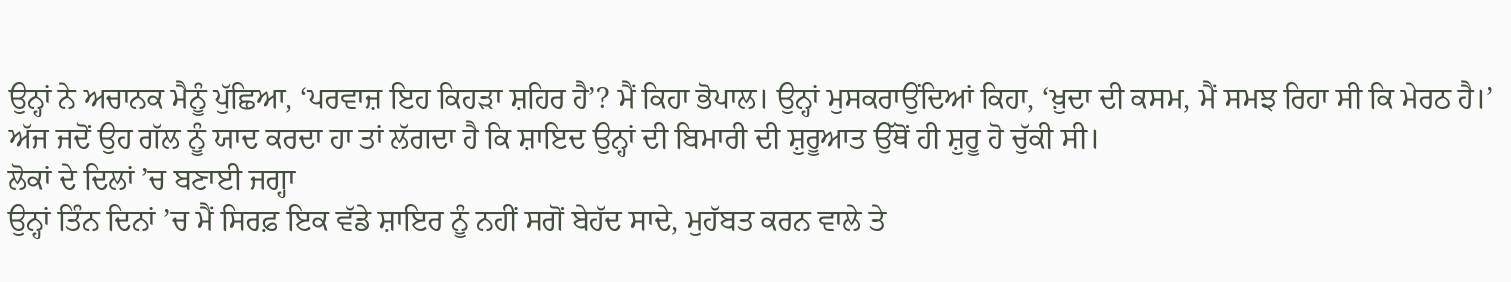ਉਨ੍ਹਾਂ ਨੇ ਅਚਾਨਕ ਮੈਨੂੰ ਪੁੱਛਿਆ, ‘ਪਰਵਾਜ਼ ਇਹ ਕਿਹੜਾ ਸ਼ਹਿਰ ਹੈ’? ਮੈਂ ਕਿਹਾ ਭੋਪਾਲ। ਉਨ੍ਹਾਂ ਮੁਸਕਰਾਉਂਦਿਆਂ ਕਿਹਾ, ‘ਖ਼ੁਦਾ ਦੀ ਕਸਮ, ਮੈਂ ਸਮਝ ਰਿਹਾ ਸੀ ਕਿ ਮੇਰਠ ਹੈ।’ ਅੱਜ ਜਦੋਂ ਉਹ ਗੱਲ ਨੂੰ ਯਾਦ ਕਰਦਾ ਹਾ ਤਾਂ ਲੱਗਦਾ ਹੈ ਕਿ ਸ਼ਾਇਦ ਉਨ੍ਹਾਂ ਦੀ ਬਿਮਾਰੀ ਦੀ ਸ਼ੁਰੂਆਤ ਉੱਥੋਂ ਹੀ ਸ਼ੁਰੂ ਹੋ ਚੁੱਕੀ ਸੀ।
ਲੋਕਾਂ ਦੇ ਦਿਲਾਂ ’ਚ ਬਣਾਈ ਜਗ੍ਹਾ
ਉਨ੍ਹਾਂ ਤਿੰਨ ਦਿਨਾਂ ’ਚ ਮੈਂ ਸਿਰਫ਼ ਇਕ ਵੱਡੇ ਸ਼ਾਇਰ ਨੂੰ ਨਹੀਂ ਸਗੋਂ ਬੇਹੱਦ ਸਾਦੇ, ਮੁਹੱਬਤ ਕਰਨ ਵਾਲੇ ਤੇ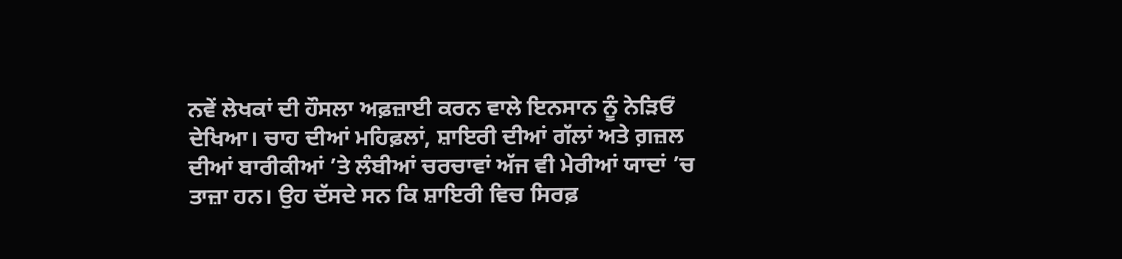ਨਵੇਂ ਲੇਖਕਾਂ ਦੀ ਹੌਸਲਾ ਅਫ਼ਜ਼ਾਈ ਕਰਨ ਵਾਲੇ ਇਨਸਾਨ ਨੂੰ ਨੇੜਿਓਂ ਦੇਖਿਆ। ਚਾਹ ਦੀਆਂ ਮਹਿਫ਼ਲਾਂ, ਸ਼ਾਇਰੀ ਦੀਆਂ ਗੱਲਾਂ ਅਤੇ ਗ਼ਜ਼ਲ ਦੀਆਂ ਬਾਰੀਕੀਆਂ ’ਤੇ ਲੰਬੀਆਂ ਚਰਚਾਵਾਂ ਅੱਜ ਵੀ ਮੇਰੀਆਂ ਯਾਦਾਂ ’ਚ ਤਾਜ਼ਾ ਹਨ। ਉਹ ਦੱਸਦੇ ਸਨ ਕਿ ਸ਼ਾਇਰੀ ਵਿਚ ਸਿਰਫ਼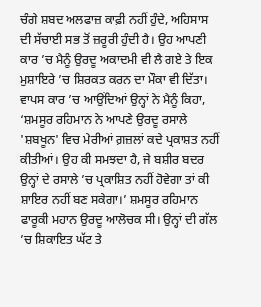ਚੰਗੇ ਸ਼ਬਦ ਅਲਫਾਜ਼ ਕਾਫ਼ੀ ਨਹੀਂ ਹੁੰਦੇ, ਅਹਿਸਾਸ ਦੀ ਸੱਚਾਈ ਸਭ ਤੋਂ ਜ਼ਰੂਰੀ ਹੁੰਦੀ ਹੈ। ਉਹ ਆਪਣੀ ਕਾਰ ’ਚ ਮੈਨੂੰ ਉਰਦੂ ਅਕਾਦਮੀ ਵੀ ਲੈ ਗਏ ਤੇ ਇਕ ਮੁਸ਼ਾਇਰੇ ’ਚ ਸ਼ਿਰਕਤ ਕਰਨ ਦਾ ਮੌਕਾ ਵੀ ਦਿੱਤਾ। ਵਾਪਸ ਕਾਰ ’ਚ ਆਉਂਦਿਆਂ ਉਨ੍ਹਾਂ ਨੇ ਮੈਨੂੰ ਕਿਹਾ, ‘ਸ਼ਮਸੂਰ ਰਹਿਮਾਨ ਨੇ ਆਪਣੇ ਉਰਦੂ ਰਸਾਲੇ 'ਸ਼ਬਖੂਨ' ਵਿਚ ਮੇਰੀਆਂ ਗ਼ਜ਼ਲਾਂ ਕਦੇ ਪ੍ਰਕਾਸ਼ਤ ਨਹੀਂ ਕੀਤੀਆਂ। ਉਹ ਕੀ ਸਮਝਦਾ ਹੈ, ਜੇ ਬਸ਼ੀਰ ਬਦਰ ਉਨ੍ਹਾਂ ਦੇ ਰਸਾਲੇ ’ਚ ਪ੍ਰਕਾਸ਼ਿਤ ਨਹੀਂ ਹੋਵੇਗਾ ਤਾਂ ਕੀ ਸ਼ਾਇਰ ਨਹੀਂ ਬਣ ਸਕੇਗਾ।’ ਸ਼ਮਸੂਰ ਰਹਿਮਾਨ ਫਾਰੂਕੀ ਮਹਾਨ ਉਰਦੂ ਆਲੋਚਕ ਸੀ। ਉਨ੍ਹਾਂ ਦੀ ਗੱਲ ’ਚ ਸ਼ਿਕਾਇਤ ਘੱਟ ਤੇ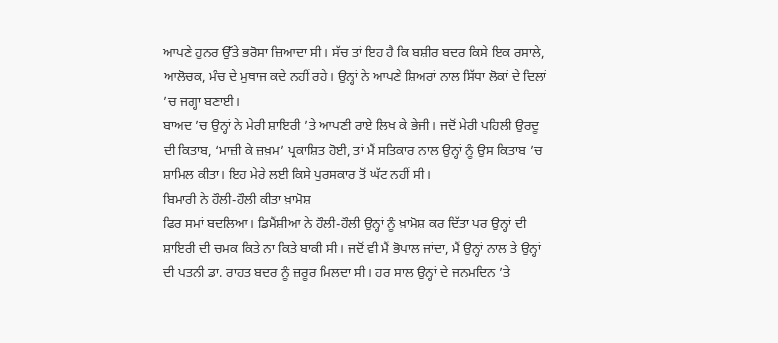ਆਪਣੇ ਹੁਨਰ ਉੱਤੇ ਭਰੋਸਾ ਜ਼ਿਆਦਾ ਸੀ। ਸੱਚ ਤਾਂ ਇਹ ਹੈ ਕਿ ਬਸ਼ੀਰ ਬਦਰ ਕਿਸੇ ਇਕ ਰਸਾਲੇ, ਆਲੋਚਕ, ਮੰਚ ਦੇ ਮੁਥਾਜ ਕਦੇ ਨਹੀਂ ਰਹੇ। ਉਨ੍ਹਾਂ ਨੇ ਆਪਣੇ ਸ਼ਿਅਰਾਂ ਨਾਲ ਸਿੱਧਾ ਲੋਕਾਂ ਦੇ ਦਿਲਾਂ ’ਚ ਜਗ੍ਹਾ ਬਣਾਈ।
ਬਾਅਦ ’ਚ ਉਨ੍ਹਾਂ ਨੇ ਮੇਰੀ ਸ਼ਾਇਰੀ ’ਤੇ ਆਪਣੀ ਰਾਏ ਲਿਖ ਕੇ ਭੇਜੀ। ਜਦੋਂ ਮੇਰੀ ਪਹਿਲੀ ਉਰਦੂ ਦੀ ਕਿਤਾਬ, ‘ਮਾਜ਼ੀ ਕੇ ਜ਼ਖ਼ਮ’ ਪ੍ਰਕਾਸ਼ਿਤ ਹੋਈ, ਤਾਂ ਮੈਂ ਸਤਿਕਾਰ ਨਾਲ ਉਨ੍ਹਾਂ ਨੂੰ ਉਸ ਕਿਤਾਬ ’ਚ ਸ਼ਾਮਿਲ ਕੀਤਾ। ਇਹ ਮੇਰੇ ਲਈ ਕਿਸੇ ਪੁਰਸਕਾਰ ਤੋਂ ਘੱਟ ਨਹੀਂ ਸੀ।
ਬਿਮਾਰੀ ਨੇ ਹੌਲੀ-ਹੌਲੀ ਕੀਤਾ ਖ਼ਾਮੋਸ਼
ਫਿਰ ਸਮਾਂ ਬਦਲਿਆ। ਡਿਮੈਂਸ਼ੀਆ ਨੇ ਹੌਲੀ-ਹੌਲੀ ਉਨ੍ਹਾਂ ਨੂੰ ਖ਼ਾਮੋਸ਼ ਕਰ ਦਿੱਤਾ ਪਰ ਉਨ੍ਹਾਂ ਦੀ ਸ਼ਾਇਰੀ ਦੀ ਚਮਕ ਕਿਤੇ ਨਾ ਕਿਤੇ ਬਾਕੀ ਸੀ। ਜਦੋਂ ਵੀ ਮੈਂ ਭੋਪਾਲ ਜਾਂਦਾ, ਮੈਂ ਉਨ੍ਹਾਂ ਨਾਲ ਤੇ ਉਨ੍ਹਾਂ ਦੀ ਪਤਨੀ ਡਾ. ਰਾਹਤ ਬਦਰ ਨੂੰ ਜ਼ਰੂਰ ਮਿਲਦਾ ਸੀ। ਹਰ ਸਾਲ ਉਨ੍ਹਾਂ ਦੇ ਜਨਮਦਿਨ ’ਤੇ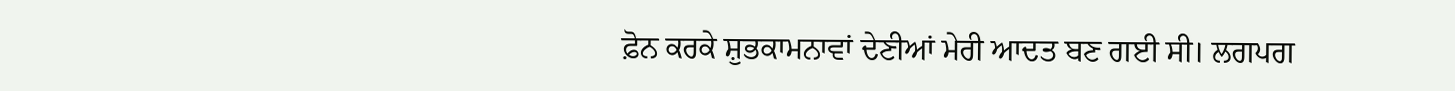ਫ਼ੋਨ ਕਰਕੇ ਸ਼ੁਭਕਾਮਨਾਵਾਂ ਦੇਣੀਆਂ ਮੇਰੀ ਆਦਤ ਬਣ ਗਈ ਸੀ। ਲਗਪਗ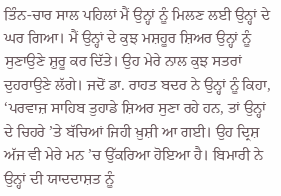ਤਿੰਨ-ਚਾਰ ਸਾਲ ਪਹਿਲਾਂ ਮੈਂ ਉਨ੍ਹਾਂ ਨੂੰ ਮਿਲਣ ਲਈ ਉਨ੍ਹਾਂ ਦੇ ਘਰ ਗਿਆ। ਮੈਂ ਉਨ੍ਹਾਂ ਦੇ ਕੁਝ ਮਸ਼ਹੂਰ ਸ਼ਿਅਰ ਉਨ੍ਹਾਂ ਨੂੰ ਸੁਣਾਉਣੇ ਸ਼ੁਰੂ ਕਰ ਦਿੱਤੇ। ਉਹ ਮੇਰੇ ਨਾਲ ਕੁਝ ਸਤਰਾਂ ਦੁਹਰਾਉਣੇ ਲੱਗੇ। ਜਦੋਂ ਡਾ. ਰਾਹਤ ਬਦਰ ਨੇ ਉਨ੍ਹਾਂ ਨੂੰ ਕਿਹਾ, ‘ਪਰਵਾਜ਼ ਸਾਹਿਬ ਤੁਹਾਡੇ ਸ਼ਿਅਰ ਸੁਣਾ ਰਹੇ ਹਨ, ਤਾਂ ਉਨ੍ਹਾਂ ਦੇ ਚਿਹਰੇ ’ਤੇ ਬੱਚਿਆਂ ਜਿਹੀ ਖ਼ੁਸ਼ੀ ਆ ਗਈ। ਉਹ ਦ੍ਰਿਸ਼ ਅੱਜ ਵੀ ਮੇਰੇ ਮਨ ’ਚ ਉੱਕਰਿਆ ਹੋਇਆ ਹੈ। ਬਿਮਾਰੀ ਨੇ ਉਨ੍ਹਾਂ ਦੀ ਯਾਦਦਾਸ਼ਤ ਨੂੰ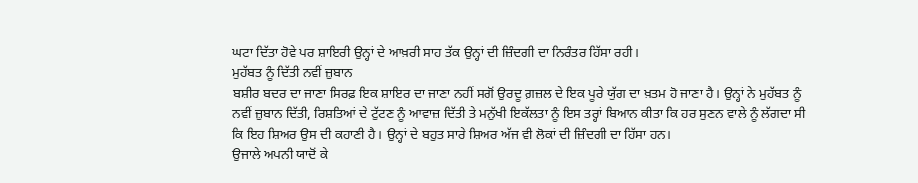ਘਟਾ ਦਿੱਤਾ ਹੋਵੇ ਪਰ ਸ਼ਾਇਰੀ ਉਨ੍ਹਾਂ ਦੇ ਆਖ਼ਰੀ ਸਾਹ ਤੱਕ ਉਨ੍ਹਾਂ ਦੀ ਜ਼ਿੰਦਗੀ ਦਾ ਨਿਰੰਤਰ ਹਿੱਸਾ ਰਹੀ।
ਮੁਹੱਬਤ ਨੂੰ ਦਿੱਤੀ ਨਵੀਂ ਜ਼ੁਬਾਨ
ਬਸ਼ੀਰ ਬਦਰ ਦਾ ਜਾਣਾ ਸਿਰਫ਼ ਇਕ ਸ਼ਾਇਰ ਦਾ ਜਾਣਾ ਨਹੀਂ ਸਗੋਂ ਉਰਦੂ ਗ਼ਜ਼ਲ ਦੇ ਇਕ ਪੂਰੇ ਯੁੱਗ ਦਾ ਖ਼ਤਮ ਹੋ ਜਾਣਾ ਹੈ। ਉਨ੍ਹਾਂ ਨੇ ਮੁਹੱਬਤ ਨੂੰ ਨਵੀਂ ਜ਼ੁਬਾਨ ਦਿੱਤੀ, ਰਿਸ਼ਤਿਆਂ ਦੇ ਟੁੱਟਣ ਨੂੰ ਆਵਾਜ਼ ਦਿੱਤੀ ਤੇ ਮਨੁੱਖੀ ਇਕੱਲਤਾ ਨੂੰ ਇਸ ਤਰ੍ਹਾਂ ਬਿਆਨ ਕੀਤਾ ਕਿ ਹਰ ਸੁਣਨ ਵਾਲੇ ਨੂੰ ਲੱਗਦਾ ਸੀ ਕਿ ਇਹ ਸ਼ਿਅਰ ਉਸ ਦੀ ਕਹਾਣੀ ਹੈ। ਉਨ੍ਹਾਂ ਦੇ ਬਹੁਤ ਸਾਰੇ ਸ਼ਿਅਰ ਅੱਜ ਵੀ ਲੋਕਾਂ ਦੀ ਜ਼ਿੰਦਗੀ ਦਾ ਹਿੱਸਾ ਹਨ।
ਉਜਾਲੇ ਅਪਨੀ ਯਾਦੋਂ ਕੇ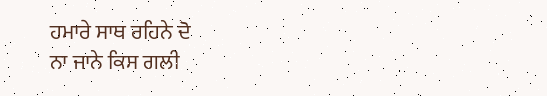ਹਮਾਰੇ ਸਾਥ ਰਹਿਨੇ ਦੋ
ਨਾ ਜਾਨੇ ਕਿਸ ਗਲੀ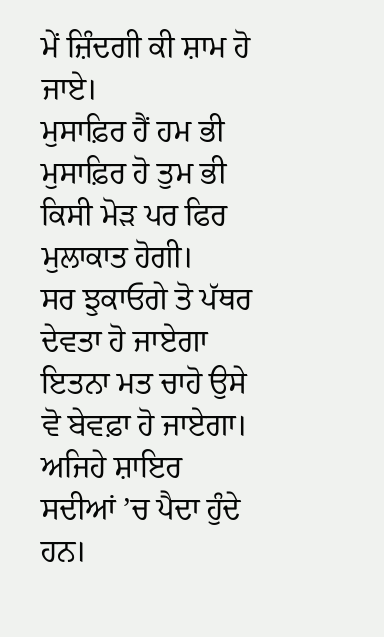ਮੇਂ ਜ਼ਿੰਦਗੀ ਕੀ ਸ਼ਾਮ ਹੋ ਜਾਏ।
ਮੁਸਾਫ਼ਿਰ ਹੈਂ ਹਮ ਭੀ ਮੁਸਾਫ਼ਿਰ ਹੋ ਤੁਮ ਭੀ
ਕਿਸੀ ਮੋੜ ਪਰ ਫਿਰ ਮੁਲਾਕਾਤ ਹੋਗੀ।
ਸਰ ਝੁਕਾਓਗੇ ਤੋ ਪੱਥਰ ਦੇਵਤਾ ਹੋ ਜਾਏਗਾ
ਇਤਨਾ ਮਤ ਚਾਹੋ ਉਸੇ ਵੋ ਬੇਵਫ਼ਾ ਹੋ ਜਾਏਗਾ।
ਅਜਿਹੇ ਸ਼ਾਇਰ ਸਦੀਆਂ ’ਚ ਪੈਦਾ ਹੁੰਦੇ ਹਨ।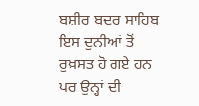ਬਸ਼ੀਰ ਬਦਰ ਸਾਹਿਬ ਇਸ ਦੁਨੀਆਂ ਤੋਂ ਰੁਖ਼ਸਤ ਹੋ ਗਏ ਹਨ ਪਰ ਉਨ੍ਹਾਂ ਦੀ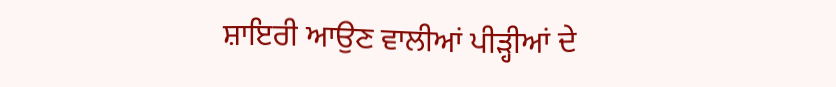ਸ਼ਾਇਰੀ ਆਉਣ ਵਾਲੀਆਂ ਪੀੜ੍ਹੀਆਂ ਦੇ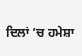ਦਿਲਾਂ ’ਚ ਹਮੇਸ਼ਾ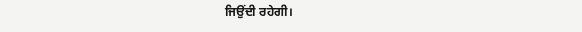ਜਿਉਂਦੀ ਰਹੇਗੀ।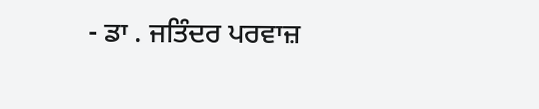- ਡਾ . ਜਤਿੰਦਰ ਪਰਵਾਜ਼